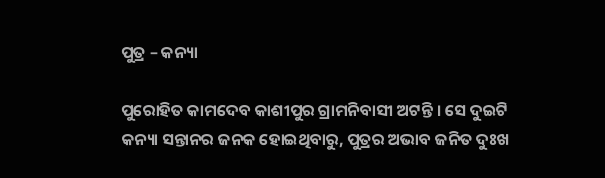ପୁତ୍ର – କନ୍ୟା

ପୁରୋହିତ କାମଦେବ କାଶୀପୁର ଗ୍ରାମନିବାସୀ ଅଟନ୍ତି । ସେ ଦୁଇଟି କନ୍ୟା ସନ୍ତାନର ଜନକ ହୋଇଥିବାରୁ, ପୁତ୍ରର ଅଭାବ ଜନିତ ଦୁଃଖ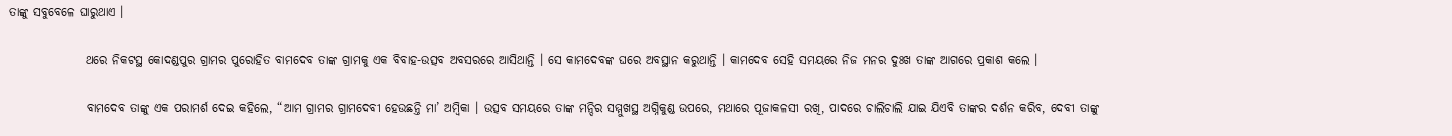ତାଙ୍କୁ ସବୁବେଳେ ଘାରୁଥାଏ ।

                ଥରେ ନିକଟସ୍ଥ କୋଦଣ୍ଡପୁର ଗ୍ରାମର ପୁରୋହିତ ବାମଦେବ ତାଙ୍କ ଗ୍ରାମକୁ ଏକ ବିବାହ-ଉତ୍ସବ ଅବସରରେ ଆସିଥାନ୍ତି । ସେ କାମଦେବଙ୍କ ଘରେ ଅବସ୍ଥାନ କରୁଥାନ୍ତି । କାମଦେବ ସେହି ସମୟରେ ନିଜ ମନର ଦୁଃଖ ତାଙ୍କ ଆଗରେ ପ୍ରକାଶ କଲେ ।

                ବାମଦେବ ତାଙ୍କୁ ଏକ ପରାମର୍ଶ ଦେଇ କହିଲେ, “ଆମ ଗ୍ରାମର ଗ୍ରାମଦେବୀ ହେଉଛନ୍ତି ମା’ ଅମ୍ବିକା । ଉତ୍ସବ ସମୟରେ ତାଙ୍କ ମନ୍ଦିର ସମ୍ମୁଖସ୍ଥ ଅଗ୍ନିକୁଣ୍ଡ ଉପରେ, ମଥାରେ ପୂଜାକଳସୀ ରଖି, ପାଦରେ ଚାଲିଚାଲି ଯାଇ ଯିଏବି ତାଙ୍କର ଦର୍ଶନ କରିବ, ଦେବୀ ତାଙ୍କୁ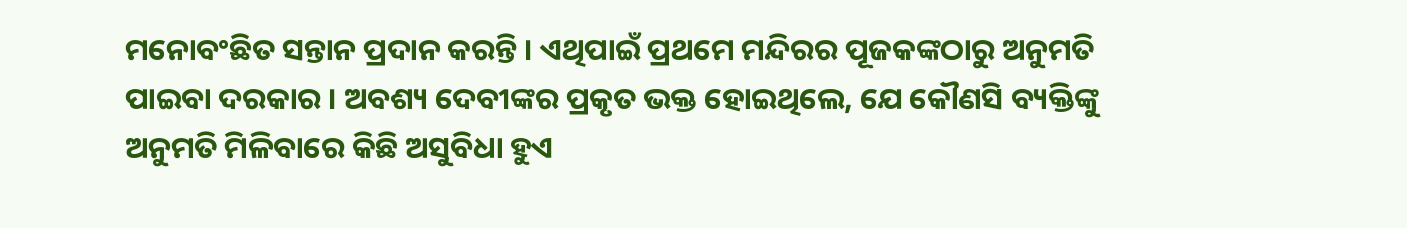ମନୋବଂଛିତ ସନ୍ତାନ ପ୍ରଦାନ କରନ୍ତି । ଏଥିପାଇଁ ପ୍ରଥମେ ମନ୍ଦିରର ପୂଜକଙ୍କଠାରୁ ଅନୁମତି ପାଇବା ଦରକାର । ଅବଶ୍ୟ ଦେବୀଙ୍କର ପ୍ରକୃତ ଭକ୍ତ ହୋଇଥିଲେ, ଯେ କୌଣସି ବ୍ୟକ୍ତିଙ୍କୁ ଅନୁମତି ମିଳିବାରେ କିଛି ଅସୁବିଧା ହୁଏ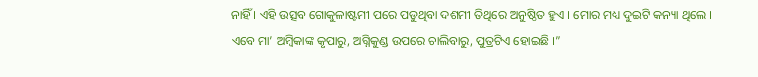ନାହିଁ । ଏହି ଉତ୍ସବ ଗୋକୁଳାଷ୍ଟମୀ ପରେ ପଡୁଥିବା ଦଶମୀ ତିଥିରେ ଅନୁଷ୍ଠିତ ହୁଏ । ମୋର ମଧ୍ୟ ଦୁଇଟି କନ୍ୟା ଥିଲେ । ଏବେ ମା’ ଅମ୍ବିକାଙ୍କ କୃପାରୁ, ଅଗ୍ନିକୁଣ୍ଡ ଉପରେ ଚାଲିବାରୁ, ପୁତ୍ରଟିଏ ହୋଇଛି ।”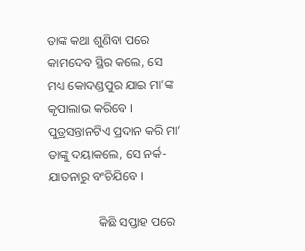ତାଙ୍କ କଥା ଶୁଣିବା ପରେ କାମଦେବ ସ୍ଥିର କଲେ, ସେ ମଧ୍ୟ କୋଦଣ୍ଡପୁର ଯାଇ ମା’ଙ୍କ କୃପାଲାଭ କରିବେ । ପୁତ୍ରସନ୍ତାନଟିଏ ପ୍ରଦାନ କରି ମା’ ତାଙ୍କୁ ଦୟାକଲେ, ସେ ନର୍କ-ଯାତନାରୁ ବଂଚିଯିବେ ।

                କିଛି ସପ୍ତାହ ପରେ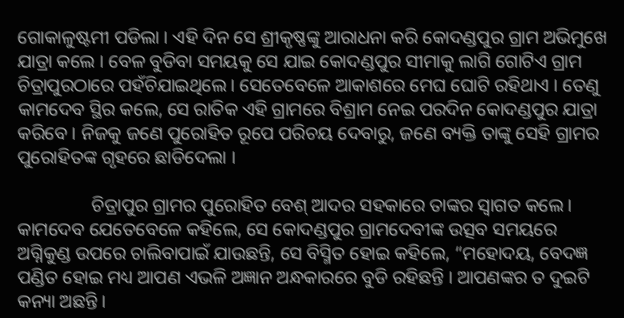ଗୋକାଳୁଷ୍ଟମୀ ପଡିଲା । ଏହି ଦିନ ସେ ଶ୍ରୀକୃଷ୍ଣଙ୍କୁ ଆରାଧନା କରି କୋଦଣ୍ଡପୁର ଗ୍ରାମ ଅଭିମୁଖେ ଯାତ୍ରା କଲେ । ବେଳ ବୁଡିବା ସମୟକୁ ସେ ଯାଇ କୋଦଣ୍ଡପୁର ସୀମାକୁ ଲାଗି ଗୋଟିଏ ଗ୍ରାମ ଚିତ୍ରାପୁରଠାରେ ପହଁଚିଯାଇଥିଲେ । ସେତେବେଳେ ଆକାଶରେ ମେଘ ଘୋଟି ରହିଥାଏ । ତେଣୁ କାମଦେବ ସ୍ଥିର କଲେ, ସେ ରାତିକ ଏହି ଗ୍ରାମରେ ବିଶ୍ରାମ ନେଇ ପରଦିନ କୋଦଣ୍ଡପୁର ଯାତ୍ରା କରିବେ । ନିଜକୁ ଜଣେ ପୁରୋହିତ ରୂପେ ପରିଚୟ ଦେବାରୁ, ଜଣେ ବ୍ୟକ୍ତି ତାଙ୍କୁ ସେହି ଗ୍ରାମର ପୁରୋହିତଙ୍କ ଗୃହରେ ଛାଡିଦେଲା ।

                ଚିତ୍ରାପୁର ଗ୍ରାମର ପୁରୋହିତ ବେଶ୍ ଆଦର ସହକାରେ ତାଙ୍କର ସ୍ୱାଗତ କଲେ । କାମଦେବ ଯେତେବେଳେ କହିଲେ, ସେ କୋଦଣ୍ଡପୁର ଗ୍ରାମଦେବୀଙ୍କ ଉତ୍ସବ ସମୟରେ ଅଗ୍ନିକୁଣ୍ଡ ଉପରେ ଚାଲିବାପାଇଁ ଯାଉଛନ୍ତି, ସେ ବିସ୍ମିତ ହୋଇ କହିଲେ, “ମହୋଦୟ, ବେଦଜ୍ଞ ପଣ୍ଡିତ ହୋଇ ମଧ୍ୟ ଆପଣ ଏଭଳି ଅଜ୍ଞାନ ଅନ୍ଧକାରରେ ବୁଡି ରହିଛନ୍ତି । ଆପଣଙ୍କର ତ ଦୁଇଟି କନ୍ୟା ଅଛନ୍ତି ।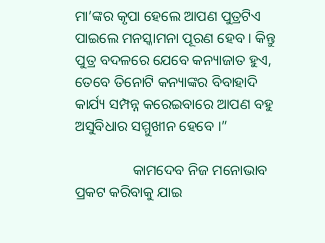ମା’ଙ୍କର କୃପା ହେଲେ ଆପଣ ପୁତ୍ରଟିଏ ପାଇଲେ ମନସ୍କାମନା ପୂରଣ ହେବ । କିନ୍ତୁ ପୁତ୍ର ବଦଳରେ ଯେବେ କନ୍ୟାଜାତ ହୁଏ, ତେବେ ତିନୋଟି କନ୍ୟାଙ୍କର ବିବାହାଦି କାର୍ଯ୍ୟ ସମ୍ପନ୍ନ କରେଇବାରେ ଆପଣ ବହୁ ଅସୁବିଧାର ସମ୍ମୁଖୀନ ହେବେ ।”

                କାମଦେବ ନିଜ ମନୋଭାବ ପ୍ରକଟ କରିବାକୁ ଯାଇ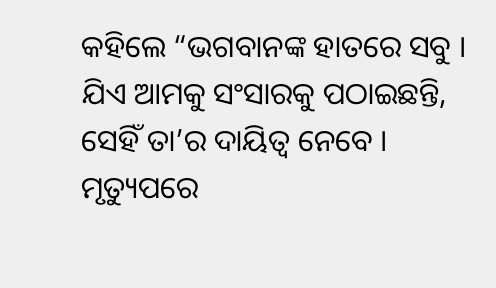କହିଲେ “ଭଗବାନଙ୍କ ହାତରେ ସବୁ । ଯିଏ ଆମକୁ ସଂସାରକୁ ପଠାଇଛନ୍ତି, ସେହିଁ ତା’ର ଦାୟିତ୍ୱ ନେବେ । ମୃତ୍ୟୁପରେ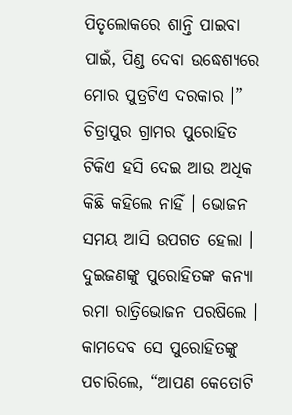ପିତୃଲୋକରେ ଶାନ୍ତି ପାଇବା ପାଇଁ, ପିଣ୍ଡ ଦେବା ଉଦ୍ଧେଶ୍ୟରେ ମୋର ପୁତ୍ରଟିଏ ଦରକାର ।” ଚିତ୍ରାପୁର ଗ୍ରାମର ପୁରୋହିତ ଟିକିଏ ହସି ଦେଇ ଆଉ ଅଧିକ କିଛି କହିଲେ ନାହିଁ । ଭୋଜନ ସମୟ ଆସି ଉପଗତ ହେଲା । ଦୁଇଜଣଙ୍କୁ ପୁରୋହିତଙ୍କ କନ୍ୟା ରମା ରାତ୍ରିଭୋଜନ ପରଷିଲେ । କାମଦେବ ସେ ପୁରୋହିତଙ୍କୁ ପଚାରିଲେ, “ଆପଣ କେତୋଟି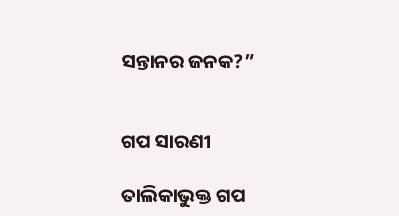ସନ୍ତାନର ଜନକ?”


ଗପ ସାରଣୀ

ତାଲିକାଭୁକ୍ତ ଗପ